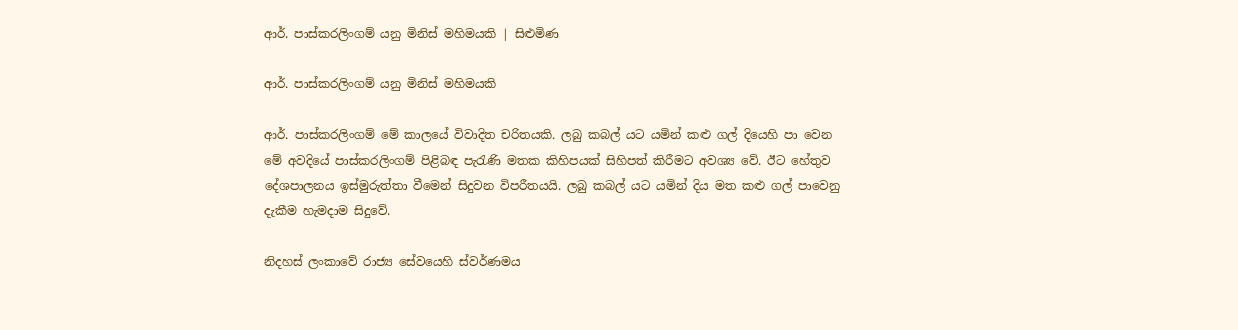ආර්. පාස්කරලිංගම් යනු මිනිස් මහිමයකි | සිළුමිණ

ආර්. පාස්කරලිංගම් යනු මිනිස් මහිමයකි

ආර්. පාස්කරලිංගම් මේ කාලයේ විවාදිත චරිතයකි. ලබු කබල් යට යමින් කළු ගල් දියෙහි පා වෙන මේ අවදියේ පාස්කරලිංගම් පිළිබඳ පැරැණි මතක කිහිපයක් සිහිපත් කිරීමට අවශ්‍ය වේ. ඊට හේතුව දේශපාලනය ඉස්මුරුත්තා වීමෙන් සිදුවන විපරීතයයි. ලබු කබල් යට යමින් දිය මත කළු ගල් පාවෙනු දැකීම හැමදාම සිදුවේ.

නිදහස් ලංකාවේ රාජ්‍ය සේවයෙහි ස්වර්ණමය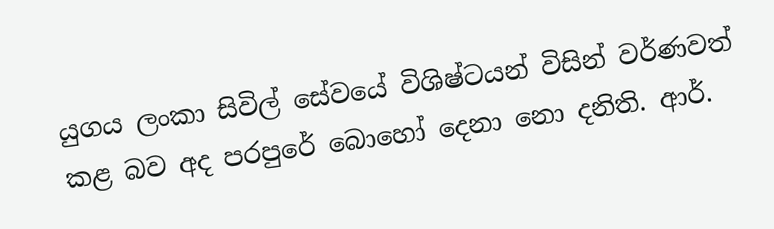යුගය ලංකා සිවිල් සේවයේ විශිෂ්ටයන් විසින් වර්ණවත් කළ බව අද පරපුරේ බොහෝ දෙනා නො දනිති. ආර්.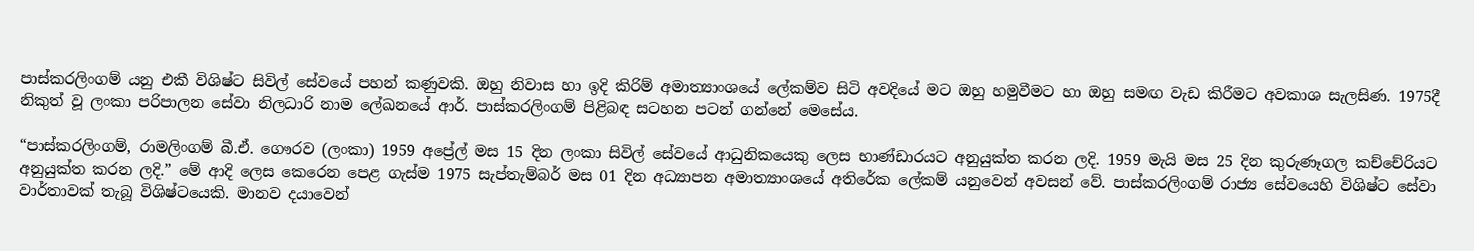පාස්කරලිංගම් යනු එකී විශිෂ්ට සිවිල් සේවයේ පහන් කණුවකි. ඔහු නිවාස හා ඉදි කිරිම් අමාත්‍යාංශයේ ලේකම්ව සිටි අවදියේ මට ඔහු හමුවීමට හා ඔහු සමඟ වැඩ කිරීමට අවකාශ සැලසිණ. 1975දී නිකුත් වූ ලංකා පරිපාලන සේවා නිලධාරි නාම ලේඛනයේ ආර්. පාස්කරලිංගම් පිළිබඳ සටහන පටන් ගන්නේ මෙසේය.

“පාස්කරලිංගම්, රාමලිංගම් බී.ඒ. ගෞරව (ලංකා) 1959 අප්‍රේල් මස 15 දින ලංකා සිවිල් සේවයේ ආධුනිකයෙකු ලෙස භාණ්ඩාරයට අනුයුක්ත කරන ලදි. 1959 මැයි මස 25 දින කුරුණෑගල කච්චේරියට අනුයුක්ත කරන ලදි.” මේ ආදි ලෙස කෙරෙන පෙළ ගැස්ම 1975 සැප්තැම්බර් මස 01 දින අධ්‍යාපන අමාත්‍යාංශයේ අතිරේක ලේකම් යනුවෙන් අවසන් වේ. පාස්කරලිංගම් රාජ්‍ය සේවයෙහි විශිෂ්ට සේවා වාර්තාවක් තැබූ විශිෂ්ටයෙකි. මානව දයාවෙන්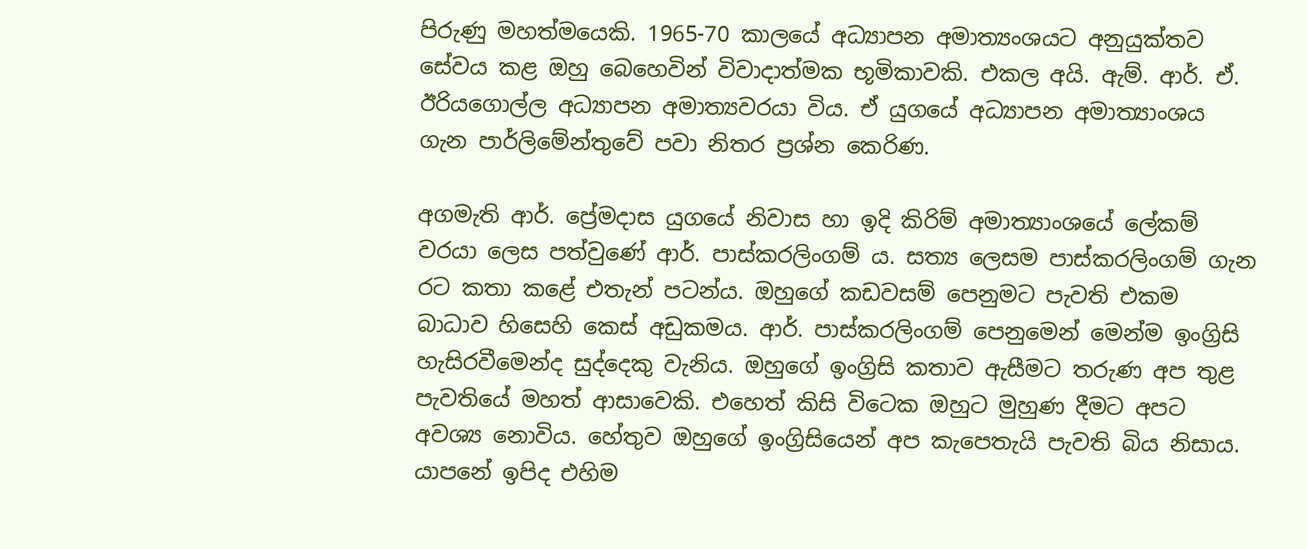පිරුණු මහත්මයෙකි. 1965-70 කාලයේ අධ්‍යාපන අමාත්‍යංශයට අනුයුක්තව සේවය කළ ඔහු බෙහෙවින් විවාදාත්මක භූමිකාවකි. එකල අයි. ඇම්. ආර්. ඒ. ඊරියගොල්ල අධ්‍යාපන අමාත්‍යවරයා විය. ඒ යුගයේ අධ්‍යාපන අමාත්‍යාංශය ගැන පාර්ලිමේන්තුවේ පවා නිතර ප්‍රශ්න කෙරිණ.

අගමැති ආර්. ප්‍රේමදාස යුගයේ නිවාස හා ඉදි කිරිම් අමාත්‍යාංශයේ ලේකම් වරයා ලෙස පත්වුණේ ආර්. පාස්කරලිංගම් ය. සත්‍ය ලෙසම පාස්කරලිංගම් ගැන රට කතා කළේ එතැන් පටන්ය. ඔහුගේ කඩවසම් පෙනුමට පැවති එකම බාධාව හිසෙහි කෙස් අඩුකමය. ආර්. පාස්කරලිංගම් පෙනුමෙන් මෙන්ම ඉංග්‍රිසි හැසිරවීමෙන්ද සුද්දෙකු වැනිය. ඔහුගේ ඉංග්‍රිසි කතාව ඇසීමට තරුණ අප තුළ පැවතියේ මහත් ආසාවෙකි. එහෙත් කිසි විටෙක ඔහුට මුහුණ දීමට අපට අවශ්‍ය නොවිය. හේතුව ඔහුගේ ඉංග්‍රිසියෙන් අප කැපෙතැයි පැවති බිය නිසාය. යාපනේ ඉපිද එහිම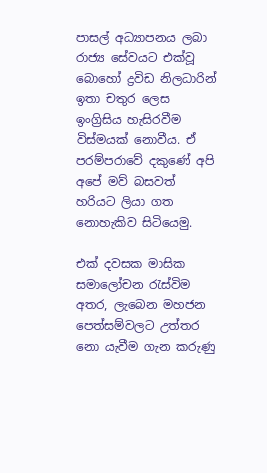පාසල් අධ්‍යාපනය ලබා රාජ්‍ය සේවයට එක්වූ බොහෝ ද්‍රවිඩ නිලධාරින් ඉතා චතුර ලෙස ඉංග්‍රිසිය හැසිරවීම විස්මයක් නොවීය. ඒ පරම්පරාවේ දකුණේ අපි අපේ මව් බසවත් හරියට ලියා ගත නොහැකිව සිටියෙමු.

එක් දවසක මාසික සමාලෝචන රැස්විම අතර, ලැබෙන මහජන පෙත්සම්වලට උත්තර නො යැවීම ගැන කරුණු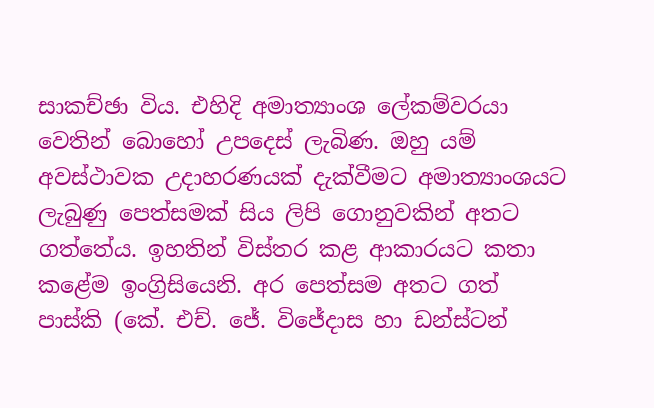සාකච්ඡා විය. එහිදි අමාත්‍යාංශ ලේකම්වරයා වෙතින් බොහෝ උපදෙස් ලැබිණ. ඔහු යම් අවස්ථාවක උදාහරණයක් දැක්වීමට අමාත්‍යාංශයට ලැබුණු පෙත්සමක් සිය ලිපි ගොනුවකින් අතට ගත්තේය. ඉහතින් විස්තර කළ ආකාරයට කතා කළේම ඉංග්‍රිසියෙනි. අර පෙත්සම අතට ගත් පාස්කි (කේ. එච්. ජේ. විජේදාස හා ඩන්ස්ටන්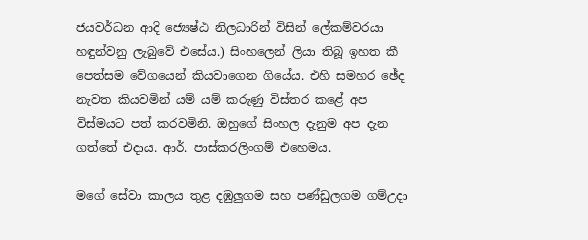ජයවර්ධන ආදි ජ්‍යෙෂ්ඨ නිලධාරින් විසින් ලේකම්වරයා හඳුන්වනු ලැබුවේ එසේය.) සිංහලෙන් ලියා තිබූ ඉහත කී පෙත්සම වේගයෙන් කියවාගෙන ගියේය. එහි සමහර ඡේද නැවත කියවමින් යම් යම් කරුණු විස්තර කළේ අප විස්මයට පත් කරවමිනි. ඔහුගේ සිංහල දැනුම අප දැන ගත්තේ එදාය. ආර්. පාස්කරලිංගම් එහෙමය.

මගේ සේවා කාලය තුළ දඹුලුගම සහ පණ්ඩුලගම ගම්උදා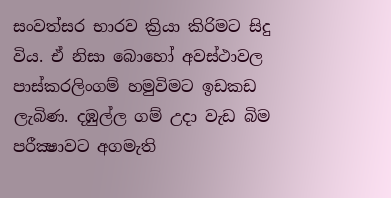සංවත්සර භාරව ක්‍රියා කිරිමට සිදු විය. ඒ නිසා බොහෝ අවස්ථාවල පාස්කරලිංගම් හමුවිමට ඉඩකඩ ලැබිණ. දඹුල්ල ගම් උදා වැඩ බිම පරීක්‍ෂාවට අගමැති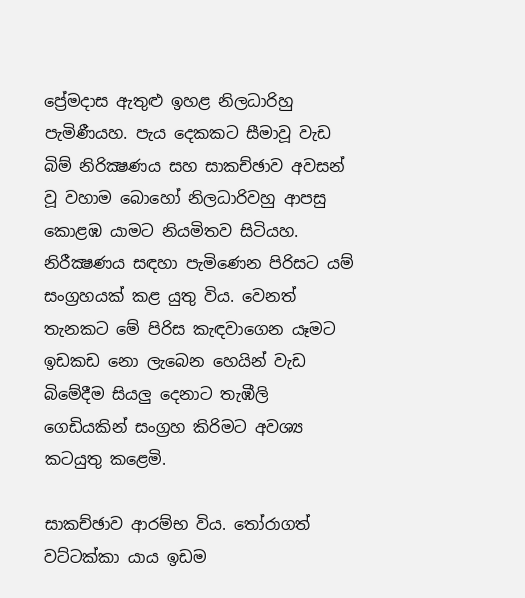ප්‍රේමදාස ඇතුළු ඉහළ නිලධාරිහු පැමිණීයහ. පැය දෙකකට සීමාවූ වැඩ බිම් නිරික්‍ෂණය සහ සාකච්ඡාව අවසන් වූ වහාම බොහෝ නිලධාරිවහු ආපසු කොළඹ යාමට නියමිතව සිටියහ. නිරීක්‍ෂණය සඳහා පැමිණෙන පිරිසට යම් සංග්‍රහයක් කළ යුතු විය. වෙනත් තැනකට මේ පිරිස කැඳවාගෙන යෑමට ඉඩකඩ නො ලැබෙන හෙයින් වැඩ බිමේදීම සියලු දෙනාට තැඹීලි ගෙඩියකින් සංග්‍රහ කිරිමට අවශ්‍ය කටයුතු කළෙමි.

සාකච්ඡාව ආරම්භ විය. තෝරාගත් වට්ටක්කා යාය ඉඩම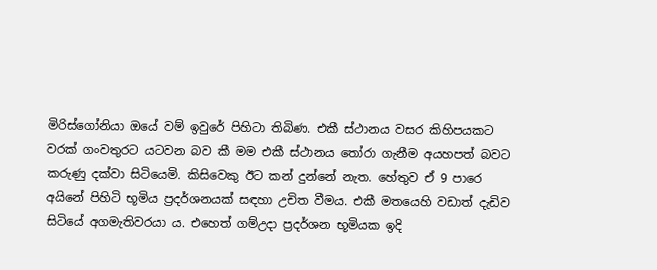මිරිස්ගෝනියා ඔයේ වම් ඉවුරේ පිහිටා තිබිණ. එකී ස්ථානය වසර කිහිපයකට වරක් ගංවතුරට යටවන බව කී මම එකී ස්ථානය තෝරා ගැනීම අයහපත් බවට කරුණු දක්වා සිටියෙමි. කිසිවෙකු ඊට කන් දුන්නේ නැත. හේතුව ඒ 9 පාරෙ අයිනේ පිහිටි භූමිය ප්‍රදර්ශනයක් සඳහා උචිත වීමය. එකී මතයෙහි වඩාත් දැඩිව සිටියේ අගමැතිවරයා ය. එහෙත් ගම්උදා ප්‍රදර්ශන භූමියක ඉදි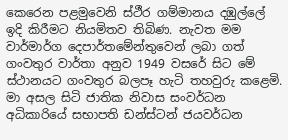කෙරෙන පළමුවෙනි ස්ථීර ගම්මානය දඹුල්ලේ ඉදි කිරීමට නියමිතව තිබිණ. නැවත මම වාර්මාර්ග දෙපාර්තමේන්තුවෙන් ලබා ගත් ගංවතුර වාර්තා අනුව 1949 වසරේ සිට මේ ස්ථානයට ගංවතුර බලපෑ හැටි තහවුරු කළෙමි. මා අසල සිටි ජාතික නිවාස සංවර්ධන අධිකාරියේ සභාපති ඩන්ස්ටන් ජයවර්ධන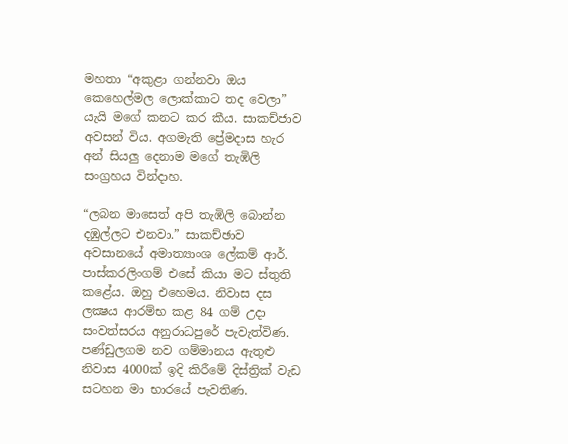මහතා “අකුළා ගන්නවා ඔය කෙහෙල්මල ලොක්කාට තද වෙලා” යැයි මගේ කනට කර කීය. සාකච්ජාව අවසන් විය. අගමැති ප්‍රේමදාස හැර අන් සියලු දෙනාම මගේ තැඹිලි සංග්‍රහය වින්දාහ.

“ලබන මාසෙත් අපි තැඹිලි බොන්න දඹුල්ලට එනවා.” සාකච්ඡාව අවසානයේ අමාත්‍යාංශ ලේකම් ආර්. පාස්කරලිංගම් එසේ කියා මට ස්තුති කළේය. ඔහු එහෙමය. නිවාස දස ලක්‍ෂය ආරම්භ කළ 84 ගම් උදා සංවත්සරය අනුරාධපුරේ පැවැත්විණ. පණ්ඩුලගම නව ගම්මානය ඇතුළු නිවාස 4000ක් ඉදි කිරීමේ දිස්ත්‍රික් වැඩ සටහන මා භාරයේ පැවතිණ.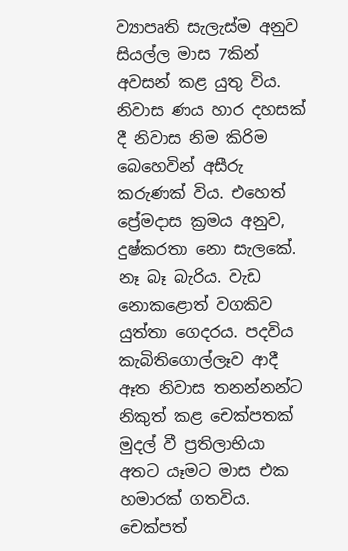ව්‍යාපෘති සැලැස්ම අනුව සියල්ල මාස 7කින් අවසන් කළ යුතු විය. නිවාස ණය හාර දහසක් දී නිවාස නිම කිරිම බෙහෙවින් අසීරු කරුණක් විය. එහෙත් ප්‍රේමදාස ක්‍රමය අනුව, දුෂ්කරතා නො සැලකේ. නෑ බෑ බැරිය. වැඩ නොකළොත් වගකිව යුත්තා ගෙදරය. පදවිය කැබිතිගොල්ලෑව ආදී ඈත නිවාස තනන්නන්ට නිකුත් කළ චෙක්පතක් මුදල් වී ප්‍රතිලාභියා අතට යෑමට මාස එක හමාරක් ගතවිය. චෙක්පත්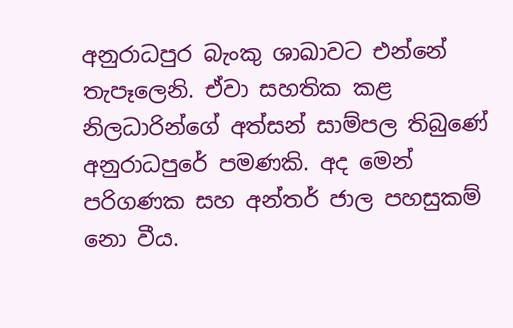අනුරාධපුර බැංකු ශාඛාවට එන්නේ තැපෑලෙනි. ඒවා සහතික කළ නිලධාරින්ගේ අත්සන් සාම්පල තිබුණේ අනුරාධපුරේ පමණකි. අද මෙන් පරිගණක සහ අන්තර් ජාල පහසුකම් නො වීය.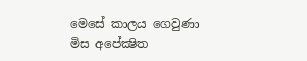මෙසේ කාලය ගෙවුණා මිස අපේක්‍ෂිත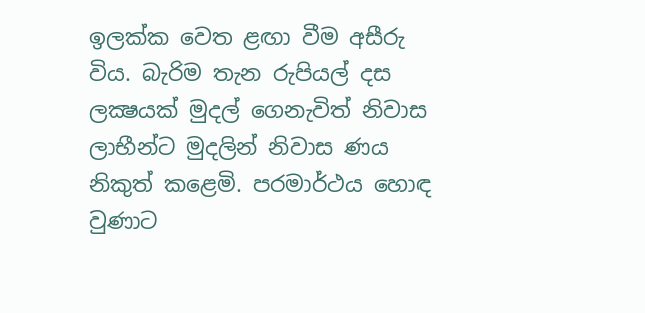ඉලක්ක වෙත ළඟා වීම අසීරු විය. බැරිම තැන රුපියල් දස ලක්‍ෂයක් මුදල් ගෙනැවිත් නිවාස ලාභීන්ට මුදලින් නිවාස ණය නිකුත් කළෙමි. පරමාර්ථය හොඳ වුණාට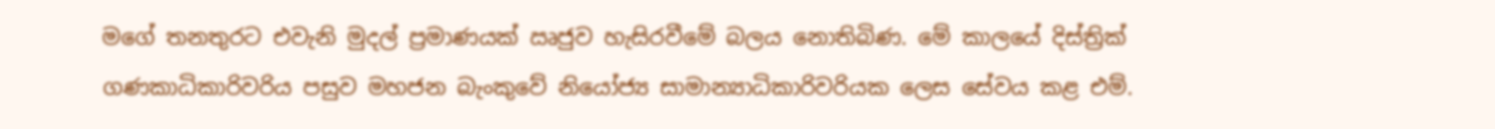මගේ තනතුරට එවැනි මුදල් ප්‍රමාණයක් ඍජුව හැසිරවීමේ බලය නොතිබිණ. මේ කාලයේ දිස්ත්‍රික් ගණකාධිකාරිවරිය පසුව මහජන බැංකුවේ නියෝජ්‍ය සාමාන්‍යාධිකාරිවරියක ලෙස සේවය කළ එම්.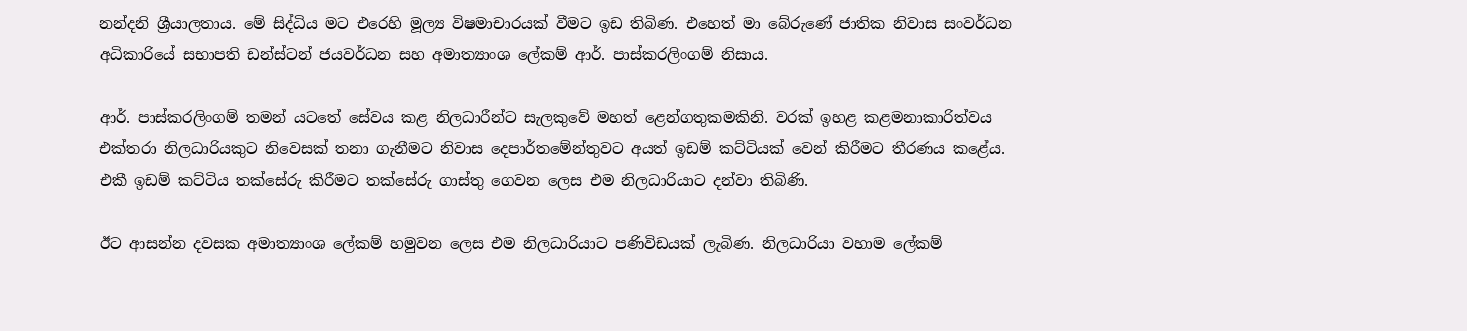නන්දනි ශ්‍රීයාලතාය. මේ සිද්ධිය මට එරෙහි මූල්‍ය විෂමාචාරයක් වීමට ඉඩ තිබිණ. එහෙත් මා බේරුණේ ජාතික නිවාස සංවර්ධන අධිකාරියේ සභාපති ඩන්ස්ටන් ජයවර්ධන සහ අමාත්‍යාංශ ලේකම් ආර්. පාස්කරලිංගම් නිසාය.

ආර්. පාස්කරලිංගම් තමන් යටතේ සේවය කළ නිලධාරීන්ට සැලකුවේ මහත් ළෙන්ගතුකමකිනි. වරක් ඉහළ කළමනාකාරිත්වය එක්තරා නිලධාරියකුට නිවෙසක් තනා ගැනීමට නිවාස දෙපාර්තමේන්තුවට අයත් ඉඩම් කට්ටියක් වෙන් කිරීමට තීරණය කළේය. එකී ඉඩම් කට්ටිය තක්සේරු කිරීමට තක්සේරු ගාස්තු ගෙවන ලෙස එම නිලධාරියාට දන්වා තිබිණි.

ඊට ආසන්න දවසක අමාත්‍යාංශ ලේකම් හමුවන ලෙස එම නිලධාරියාට පණිවිඩයක් ලැබිණ. නිලධාරියා වහාම ලේකම්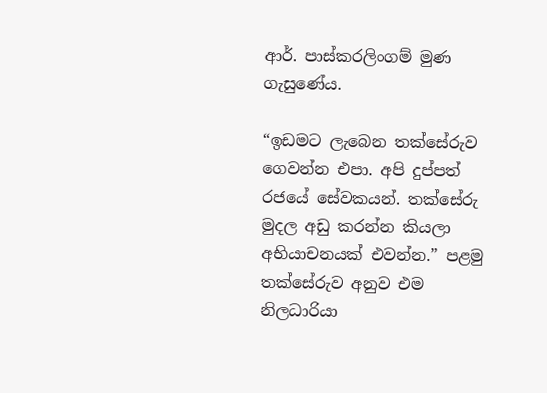ආර්. පාස්කරලිංගම් මුණ ගැසුණේය.

“ඉඩමට ලැබෙන තක්සේරුව ගෙවන්න එපා. අපි දුප්පත් රජයේ සේවකයන්. තක්සේරු මුදල අඩු කරන්න කියලා අභියාචනයක් එවන්න.” පළමු තක්සේරුව අනුව එම නිලධාරියා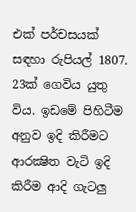එක් පර්චසයක් සඳහා රුපියල් 1807. 23ක් ගෙවිය යුතු විය. ඉඩමේ පිහිටීම අනුව ඉදි කිරීමට ආරක්‍ෂිත වැටි ඉදි කිරීම ආදි ගැටලු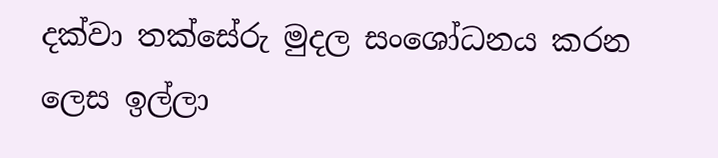දක්වා තක්සේරු මුදල සංශෝධනය කරන ලෙස ඉල්ලා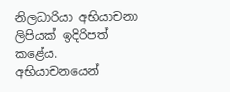නිලධාරියා අභියාචනා ලිපියක් ඉදිරිපත් කළේය. අභියාචනයෙන්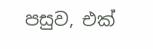පසුව, එක්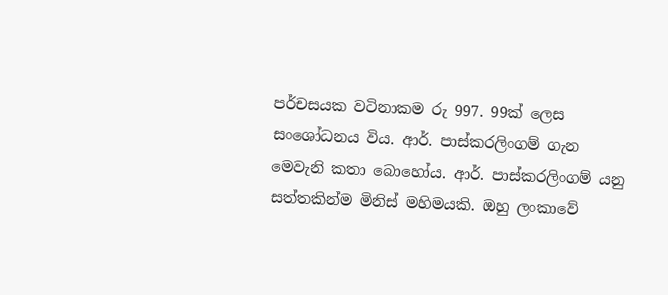පර්චසයක වටිනාකම රු 997. 99ක් ලෙස සංශෝධනය විය. ආර්. පාස්කරලිංගම් ගැන මෙවැනි කතා බොහෝය. ආර්. පාස්කරලිංගම් යනු සත්තකින්ම මිනිස් මහිමයකි. ඔහු ලංකාවේ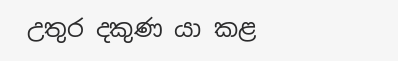උතුර දකුණ යා කළ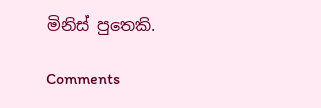මිනිස් පුතෙකි.

Comments